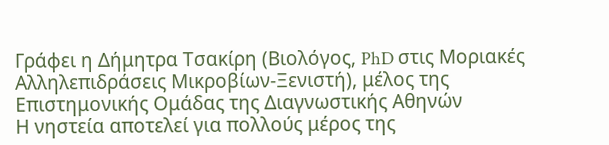Γράφει η Δήμητρα Τσακίρη (Βιολόγος, PhD στις Μοριακές Αλληλεπιδράσεις Μικροβίων-Ξενιστή), μέλος της Επιστημονικής Ομάδας της Διαγνωστικής Αθηνών
Η νηστεία αποτελεί για πολλούς μέρος της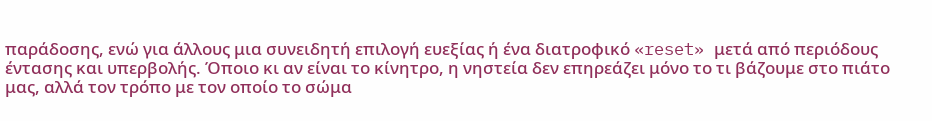παράδοσης, ενώ για άλλους μια συνειδητή επιλογή ευεξίας ή ένα διατροφικό «reset» μετά από περιόδους έντασης και υπερβολής. Όποιο κι αν είναι το κίνητρο, η νηστεία δεν επηρεάζει μόνο το τι βάζουμε στο πιάτο μας, αλλά τον τρόπο με τον οποίο το σώμα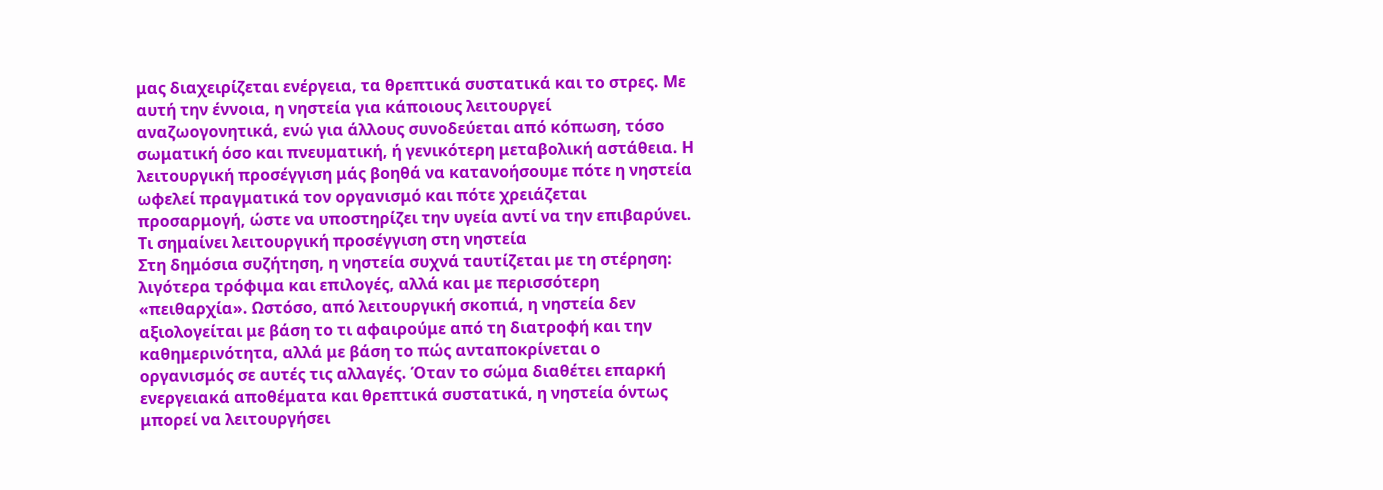μας διαχειρίζεται ενέργεια, τα θρεπτικά συστατικά και το στρες. Με αυτή την έννοια, η νηστεία για κάποιους λειτουργεί αναζωογονητικά, ενώ για άλλους συνοδεύεται από κόπωση, τόσο σωματική όσο και πνευματική, ή γενικότερη μεταβολική αστάθεια. Η λειτουργική προσέγγιση μάς βοηθά να κατανοήσουμε πότε η νηστεία ωφελεί πραγματικά τον οργανισμό και πότε χρειάζεται προσαρμογή, ώστε να υποστηρίζει την υγεία αντί να την επιβαρύνει.
Τι σημαίνει λειτουργική προσέγγιση στη νηστεία
Στη δημόσια συζήτηση, η νηστεία συχνά ταυτίζεται με τη στέρηση: λιγότερα τρόφιμα και επιλογές, αλλά και με περισσότερη «πειθαρχία». Ωστόσο, από λειτουργική σκοπιά, η νηστεία δεν αξιολογείται με βάση το τι αφαιρούμε από τη διατροφή και την καθημερινότητα, αλλά με βάση το πώς ανταποκρίνεται ο οργανισμός σε αυτές τις αλλαγές. Όταν το σώμα διαθέτει επαρκή ενεργειακά αποθέματα και θρεπτικά συστατικά, η νηστεία όντως μπορεί να λειτουργήσει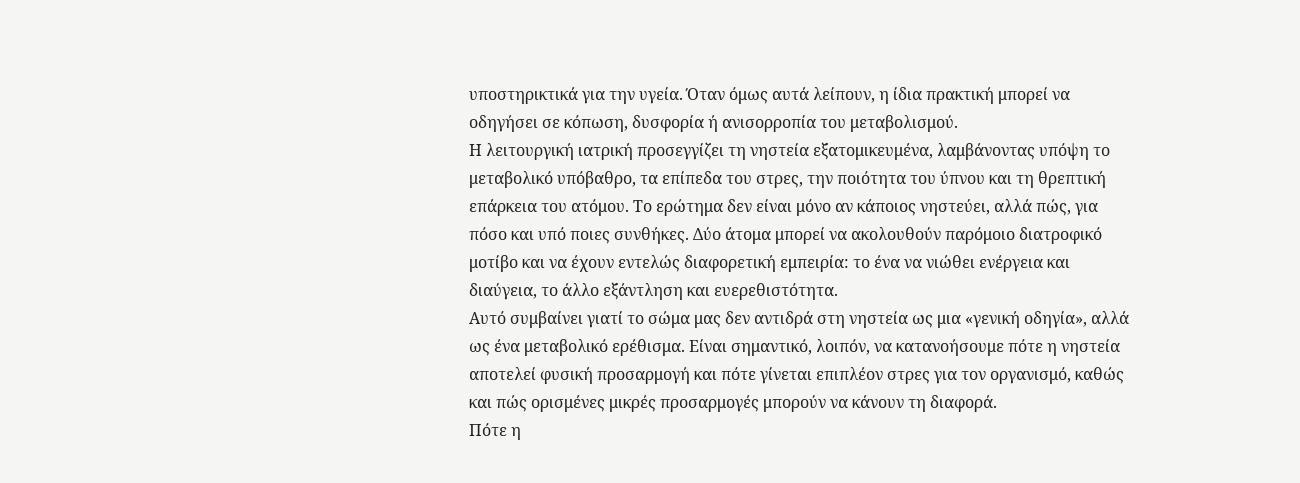υποστηρικτικά για την υγεία. Όταν όμως αυτά λείπουν, η ίδια πρακτική μπορεί να οδηγήσει σε κόπωση, δυσφορία ή ανισορροπία του μεταβολισμού.
Η λειτουργική ιατρική προσεγγίζει τη νηστεία εξατομικευμένα, λαμβάνοντας υπόψη το μεταβολικό υπόβαθρο, τα επίπεδα του στρες, την ποιότητα του ύπνου και τη θρεπτική επάρκεια του ατόμου. Το ερώτημα δεν είναι μόνο αν κάποιος νηστεύει, αλλά πώς, για πόσο και υπό ποιες συνθήκες. Δύο άτομα μπορεί να ακολουθούν παρόμοιο διατροφικό μοτίβο και να έχουν εντελώς διαφορετική εμπειρία: το ένα να νιώθει ενέργεια και διαύγεια, το άλλο εξάντληση και ευερεθιστότητα.
Αυτό συμβαίνει γιατί το σώμα μας δεν αντιδρά στη νηστεία ως μια «γενική οδηγία», αλλά ως ένα μεταβολικό ερέθισμα. Είναι σημαντικό, λοιπόν, να κατανοήσουμε πότε η νηστεία αποτελεί φυσική προσαρμογή και πότε γίνεται επιπλέον στρες για τον οργανισμό, καθώς και πώς ορισμένες μικρές προσαρμογές μπορούν να κάνουν τη διαφορά.
Πότε η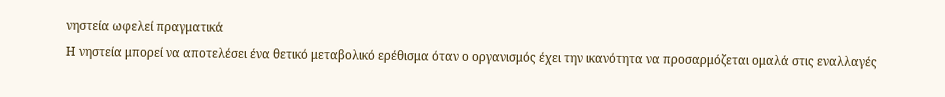νηστεία ωφελεί πραγματικά
Η νηστεία μπορεί να αποτελέσει ένα θετικό μεταβολικό ερέθισμα όταν ο οργανισμός έχει την ικανότητα να προσαρμόζεται ομαλά στις εναλλαγές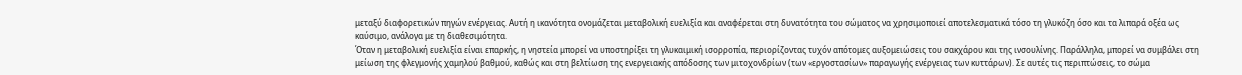μεταξύ διαφορετικών πηγών ενέργειας. Αυτή η ικανότητα ονομάζεται μεταβολική ευελιξία και αναφέρεται στη δυνατότητα του σώματος να χρησιμοποιεί αποτελεσματικά τόσο τη γλυκόζη όσο και τα λιπαρά οξέα ως καύσιμο, ανάλογα με τη διαθεσιμότητα.
Όταν η μεταβολική ευελιξία είναι επαρκής, η νηστεία μπορεί να υποστηρίξει τη γλυκαιμική ισορροπία, περιορίζοντας τυχόν απότομες αυξομειώσεις του σακχάρου και της ινσουλίνης. Παράλληλα, μπορεί να συμβάλει στη μείωση της φλεγμονής χαμηλού βαθμού, καθώς και στη βελτίωση της ενεργειακής απόδοσης των μιτοχονδρίων (των «εργοστασίων» παραγωγής ενέργειας των κυττάρων). Σε αυτές τις περιπτώσεις, το σώμα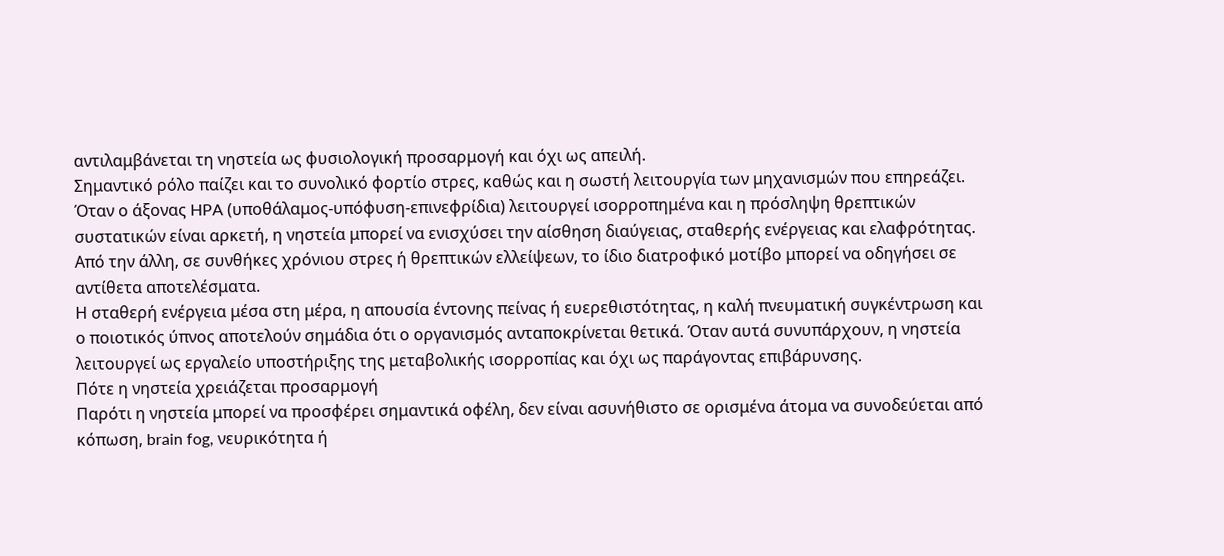αντιλαμβάνεται τη νηστεία ως φυσιολογική προσαρμογή και όχι ως απειλή.
Σημαντικό ρόλο παίζει και το συνολικό φορτίο στρες, καθώς και η σωστή λειτουργία των μηχανισμών που επηρεάζει. Όταν ο άξονας HPA (υποθάλαμος-υπόφυση-επινεφρίδια) λειτουργεί ισορροπημένα και η πρόσληψη θρεπτικών συστατικών είναι αρκετή, η νηστεία μπορεί να ενισχύσει την αίσθηση διαύγειας, σταθερής ενέργειας και ελαφρότητας. Από την άλλη, σε συνθήκες χρόνιου στρες ή θρεπτικών ελλείψεων, το ίδιο διατροφικό μοτίβο μπορεί να οδηγήσει σε αντίθετα αποτελέσματα.
Η σταθερή ενέργεια μέσα στη μέρα, η απουσία έντονης πείνας ή ευερεθιστότητας, η καλή πνευματική συγκέντρωση και ο ποιοτικός ύπνος αποτελούν σημάδια ότι ο οργανισμός ανταποκρίνεται θετικά. Όταν αυτά συνυπάρχουν, η νηστεία λειτουργεί ως εργαλείο υποστήριξης της μεταβολικής ισορροπίας και όχι ως παράγοντας επιβάρυνσης.
Πότε η νηστεία χρειάζεται προσαρμογή
Παρότι η νηστεία μπορεί να προσφέρει σημαντικά οφέλη, δεν είναι ασυνήθιστο σε ορισμένα άτομα να συνοδεύεται από κόπωση, brain fog, νευρικότητα ή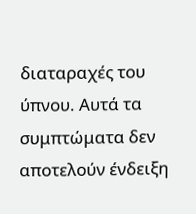διαταραχές του ύπνου. Αυτά τα συμπτώματα δεν αποτελούν ένδειξη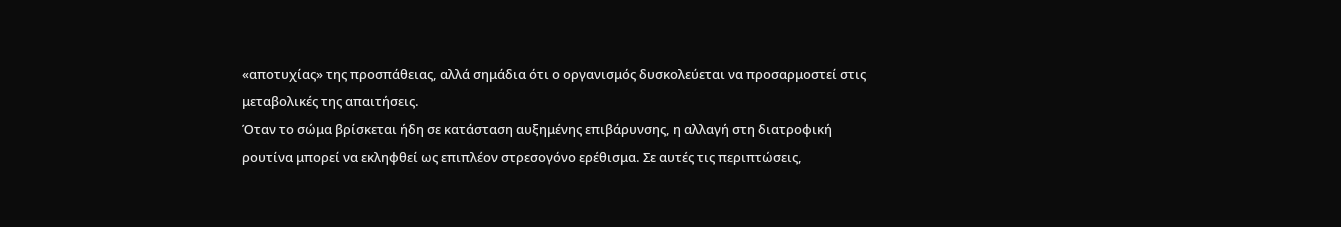«αποτυχίας» της προσπάθειας, αλλά σημάδια ότι ο οργανισμός δυσκολεύεται να προσαρμοστεί στις μεταβολικές της απαιτήσεις.
Όταν το σώμα βρίσκεται ήδη σε κατάσταση αυξημένης επιβάρυνσης, η αλλαγή στη διατροφική ρουτίνα μπορεί να εκληφθεί ως επιπλέον στρεσογόνο ερέθισμα. Σε αυτές τις περιπτώσεις,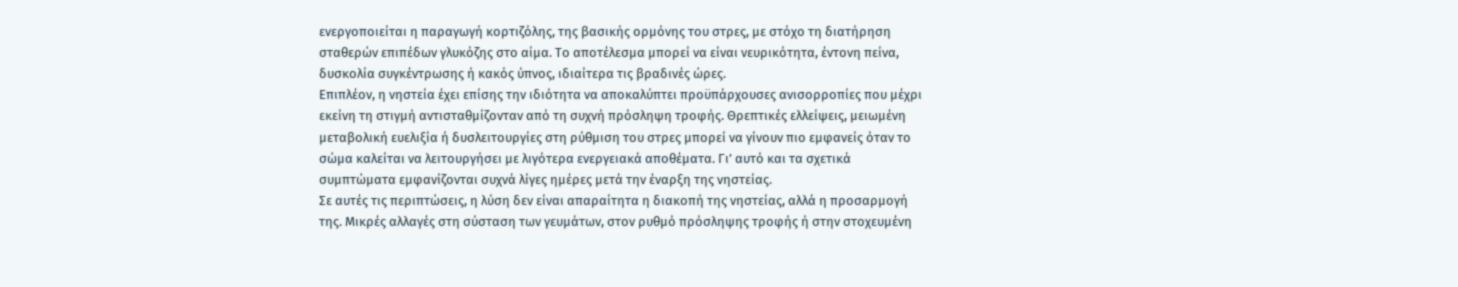ενεργοποιείται η παραγωγή κορτιζόλης, της βασικής ορμόνης του στρες, με στόχο τη διατήρηση σταθερών επιπέδων γλυκόζης στο αίμα. Το αποτέλεσμα μπορεί να είναι νευρικότητα, έντονη πείνα, δυσκολία συγκέντρωσης ή κακός ύπνος, ιδιαίτερα τις βραδινές ώρες.
Επιπλέον, η νηστεία έχει επίσης την ιδιότητα να αποκαλύπτει προϋπάρχουσες ανισορροπίες που μέχρι εκείνη τη στιγμή αντισταθμίζονταν από τη συχνή πρόσληψη τροφής. Θρεπτικές ελλείψεις, μειωμένη μεταβολική ευελιξία ή δυσλειτουργίες στη ρύθμιση του στρες μπορεί να γίνουν πιο εμφανείς όταν το σώμα καλείται να λειτουργήσει με λιγότερα ενεργειακά αποθέματα. Γι’ αυτό και τα σχετικά συμπτώματα εμφανίζονται συχνά λίγες ημέρες μετά την έναρξη της νηστείας.
Σε αυτές τις περιπτώσεις, η λύση δεν είναι απαραίτητα η διακοπή της νηστείας, αλλά η προσαρμογή της. Μικρές αλλαγές στη σύσταση των γευμάτων, στον ρυθμό πρόσληψης τροφής ή στην στοχευμένη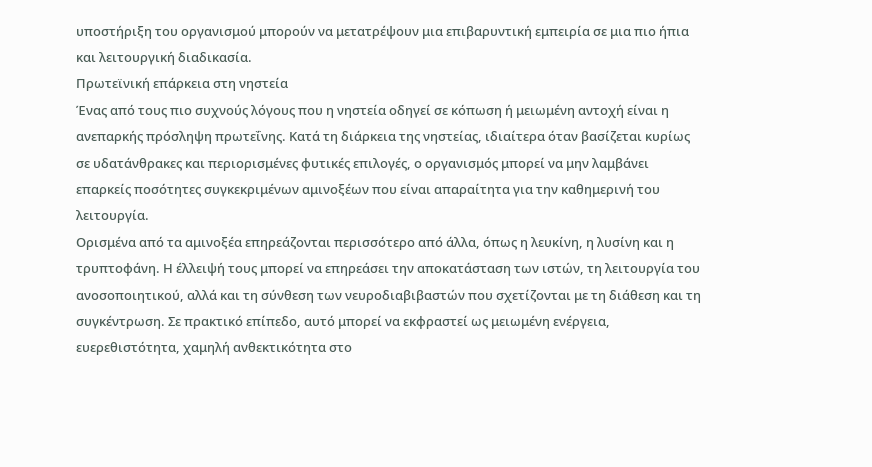υποστήριξη του οργανισμού μπορούν να μετατρέψουν μια επιβαρυντική εμπειρία σε μια πιο ήπια και λειτουργική διαδικασία.
Πρωτεϊνική επάρκεια στη νηστεία
Ένας από τους πιο συχνούς λόγους που η νηστεία οδηγεί σε κόπωση ή μειωμένη αντοχή είναι η ανεπαρκής πρόσληψη πρωτεΐνης. Κατά τη διάρκεια της νηστείας, ιδιαίτερα όταν βασίζεται κυρίως σε υδατάνθρακες και περιορισμένες φυτικές επιλογές, ο οργανισμός μπορεί να μην λαμβάνει επαρκείς ποσότητες συγκεκριμένων αμινοξέων που είναι απαραίτητα για την καθημερινή του λειτουργία.
Ορισμένα από τα αμινοξέα επηρεάζονται περισσότερο από άλλα, όπως η λευκίνη, η λυσίνη και η τρυπτοφάνη. Η έλλειψή τους μπορεί να επηρεάσει την αποκατάσταση των ιστών, τη λειτουργία του ανοσοποιητικού, αλλά και τη σύνθεση των νευροδιαβιβαστών που σχετίζονται με τη διάθεση και τη συγκέντρωση. Σε πρακτικό επίπεδο, αυτό μπορεί να εκφραστεί ως μειωμένη ενέργεια, ευερεθιστότητα, χαμηλή ανθεκτικότητα στο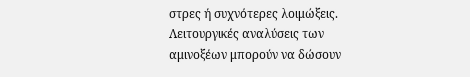στρες ή συχνότερες λοιμώξεις.
Λειτουργικές αναλύσεις των αμινοξέων μπορούν να δώσουν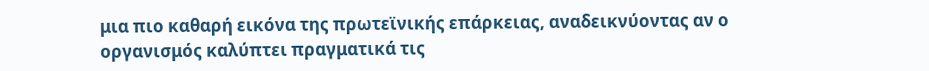μια πιο καθαρή εικόνα της πρωτεϊνικής επάρκειας, αναδεικνύοντας αν ο οργανισμός καλύπτει πραγματικά τις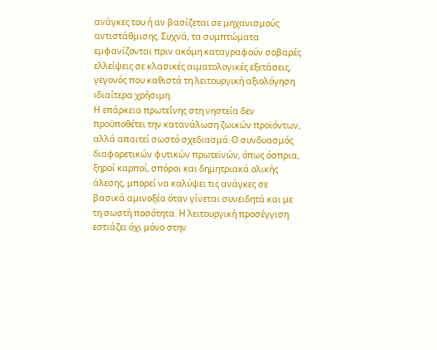ανάγκες του ή αν βασίζεται σε μηχανισμούς αντιστάθμισης. Συχνά, τα συμπτώματα εμφανίζονται πριν ακόμη καταγραφούν σοβαρές ελλείψεις σε κλασικές αιματολογικές εξετάσεις, γεγονός που καθιστά τη λειτουργική αξιολόγηση ιδιαίτερα χρήσιμη.
Η επάρκεια πρωτεΐνης στη νηστεία δεν προϋποθέτει την κατανάλωση ζωικών προϊόντων, αλλά απαιτεί σωστό σχεδιασμό. Ο συνδυασμός διαφορετικών φυτικών πρωτεϊνών, όπως όσπρια, ξηροί καρποί, σπόροι και δημητριακά ολικής άλεσης, μπορεί να καλύψει τις ανάγκες σε βασικά αμινοξέα όταν γίνεται συνειδητά και με τη σωστή ποσότητα. Η λειτουργική προσέγγιση εστιάζει όχι μόνο στην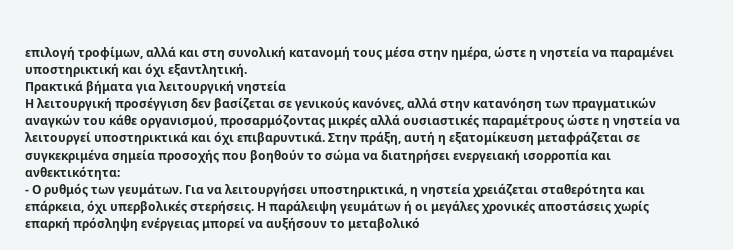επιλογή τροφίμων, αλλά και στη συνολική κατανομή τους μέσα στην ημέρα, ώστε η νηστεία να παραμένει υποστηρικτική και όχι εξαντλητική.
Πρακτικά βήματα για λειτουργική νηστεία
Η λειτουργική προσέγγιση δεν βασίζεται σε γενικούς κανόνες, αλλά στην κατανόηση των πραγματικών αναγκών του κάθε οργανισμού, προσαρμόζοντας μικρές αλλά ουσιαστικές παραμέτρους ώστε η νηστεία να λειτουργεί υποστηρικτικά και όχι επιβαρυντικά. Στην πράξη, αυτή η εξατομίκευση μεταφράζεται σε συγκεκριμένα σημεία προσοχής που βοηθούν το σώμα να διατηρήσει ενεργειακή ισορροπία και ανθεκτικότητα:
- Ο ρυθμός των γευμάτων. Για να λειτουργήσει υποστηρικτικά, η νηστεία χρειάζεται σταθερότητα και επάρκεια, όχι υπερβολικές στερήσεις. Η παράλειψη γευμάτων ή οι μεγάλες χρονικές αποστάσεις χωρίς επαρκή πρόσληψη ενέργειας μπορεί να αυξήσουν το μεταβολικό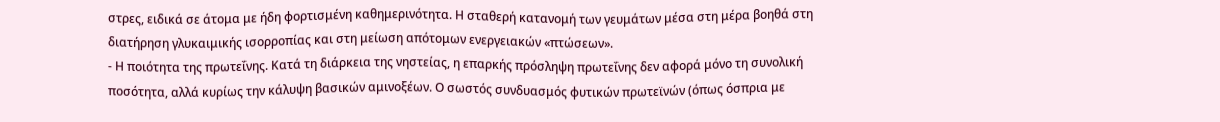στρες, ειδικά σε άτομα με ήδη φορτισμένη καθημερινότητα. Η σταθερή κατανομή των γευμάτων μέσα στη μέρα βοηθά στη διατήρηση γλυκαιμικής ισορροπίας και στη μείωση απότομων ενεργειακών «πτώσεων».
- Η ποιότητα της πρωτεΐνης. Κατά τη διάρκεια της νηστείας, η επαρκής πρόσληψη πρωτεΐνης δεν αφορά μόνο τη συνολική ποσότητα, αλλά κυρίως την κάλυψη βασικών αμινοξέων. Ο σωστός συνδυασμός φυτικών πρωτεϊνών (όπως όσπρια με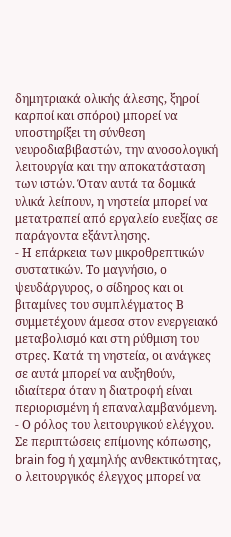δημητριακά ολικής άλεσης, ξηροί καρποί και σπόροι) μπορεί να υποστηρίξει τη σύνθεση νευροδιαβιβαστών, την ανοσολογική λειτουργία και την αποκατάσταση των ιστών. Όταν αυτά τα δομικά υλικά λείπουν, η νηστεία μπορεί να μετατραπεί από εργαλείο ευεξίας σε παράγοντα εξάντλησης.
- Η επάρκεια των μικροθρεπτικών συστατικών. Το μαγνήσιο, ο ψευδάργυρος, ο σίδηρος και οι βιταμίνες του συμπλέγματος Β συμμετέχουν άμεσα στον ενεργειακό μεταβολισμό και στη ρύθμιση του στρες. Κατά τη νηστεία, οι ανάγκες σε αυτά μπορεί να αυξηθούν, ιδιαίτερα όταν η διατροφή είναι περιορισμένη ή επαναλαμβανόμενη.
- Ο ρόλος του λειτουργικού ελέγχου. Σε περιπτώσεις επίμονης κόπωσης, brain fog ή χαμηλής ανθεκτικότητας, ο λειτουργικός έλεγχος μπορεί να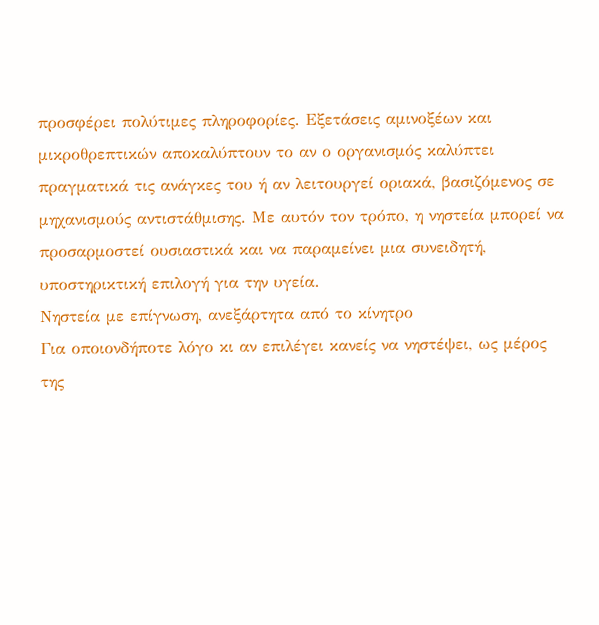προσφέρει πολύτιμες πληροφορίες. Εξετάσεις αμινοξέων και μικροθρεπτικών αποκαλύπτουν το αν ο οργανισμός καλύπτει πραγματικά τις ανάγκες του ή αν λειτουργεί οριακά, βασιζόμενος σε μηχανισμούς αντιστάθμισης. Με αυτόν τον τρόπο, η νηστεία μπορεί να προσαρμοστεί ουσιαστικά και να παραμείνει μια συνειδητή, υποστηρικτική επιλογή για την υγεία.
Νηστεία με επίγνωση, ανεξάρτητα από το κίνητρο
Για οποιονδήποτε λόγο κι αν επιλέγει κανείς να νηστέψει, ως μέρος της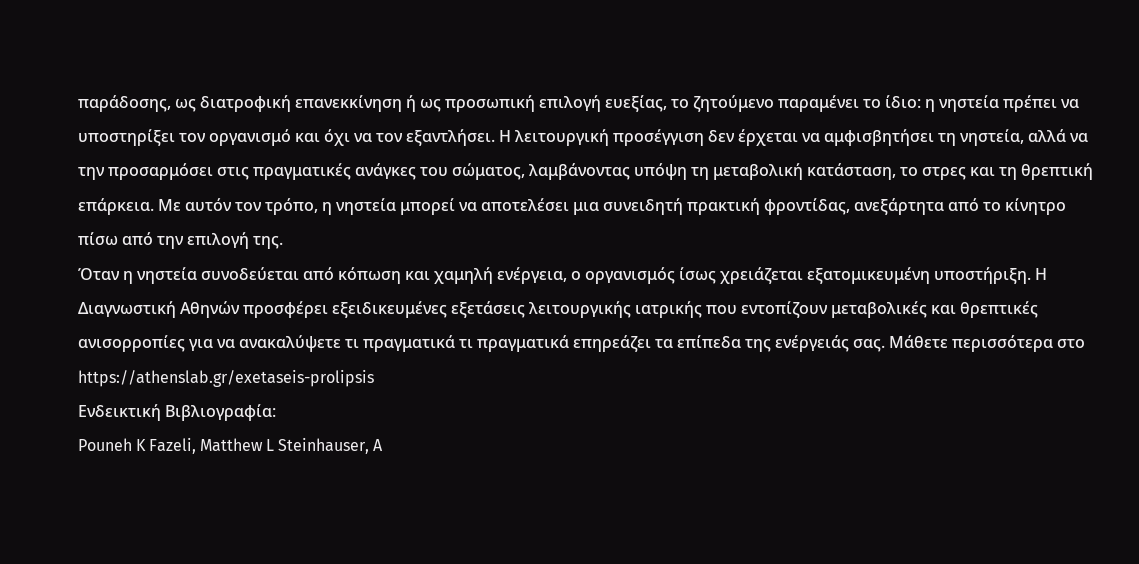παράδοσης, ως διατροφική επανεκκίνηση ή ως προσωπική επιλογή ευεξίας, το ζητούμενο παραμένει το ίδιο: η νηστεία πρέπει να υποστηρίξει τον οργανισμό και όχι να τον εξαντλήσει. Η λειτουργική προσέγγιση δεν έρχεται να αμφισβητήσει τη νηστεία, αλλά να την προσαρμόσει στις πραγματικές ανάγκες του σώματος, λαμβάνοντας υπόψη τη μεταβολική κατάσταση, το στρες και τη θρεπτική επάρκεια. Με αυτόν τον τρόπο, η νηστεία μπορεί να αποτελέσει μια συνειδητή πρακτική φροντίδας, ανεξάρτητα από το κίνητρο πίσω από την επιλογή της.
Όταν η νηστεία συνοδεύεται από κόπωση και χαμηλή ενέργεια, ο οργανισμός ίσως χρειάζεται εξατομικευμένη υποστήριξη. Η Διαγνωστική Αθηνών προσφέρει εξειδικευμένες εξετάσεις λειτουργικής ιατρικής που εντοπίζουν μεταβολικές και θρεπτικές ανισορροπίες για να ανακαλύψετε τι πραγματικά τι πραγματικά επηρεάζει τα επίπεδα της ενέργειάς σας. Μάθετε περισσότερα στο https://athenslab.gr/exetaseis-prolipsis
Ενδεικτική Βιβλιογραφία:
Pouneh K Fazeli, Matthew L Steinhauser, A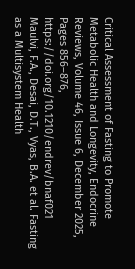Critical Assessment of Fasting to Promote Metabolic Health and Longevity, Endocrine Reviews, Volume 46, Issue 6, December 2025, Pages 856–876, https://doi.org/10.1210/endrev/bnaf021
Maulvi, F.A., Desai, D.T., Vyas, B.A. et al. Fasting as a Multisystem Health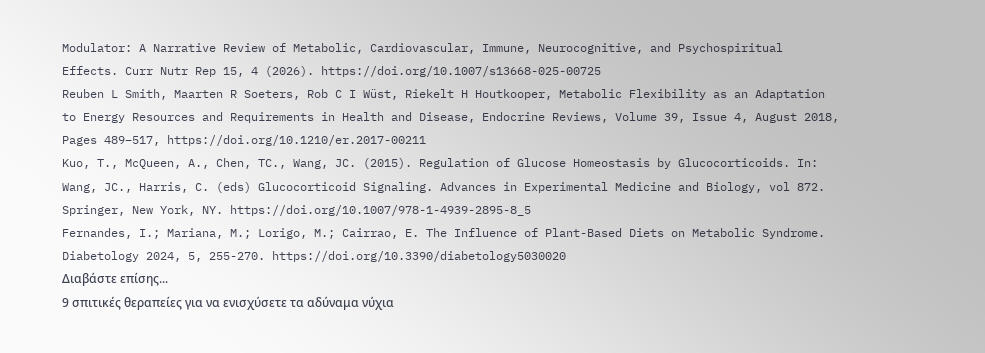Modulator: A Narrative Review of Metabolic, Cardiovascular, Immune, Neurocognitive, and Psychospiritual Effects. Curr Nutr Rep 15, 4 (2026). https://doi.org/10.1007/s13668-025-00725
Reuben L Smith, Maarten R Soeters, Rob C I Wüst, Riekelt H Houtkooper, Metabolic Flexibility as an Adaptation to Energy Resources and Requirements in Health and Disease, Endocrine Reviews, Volume 39, Issue 4, August 2018, Pages 489–517, https://doi.org/10.1210/er.2017-00211
Kuo, T., McQueen, A., Chen, TC., Wang, JC. (2015). Regulation of Glucose Homeostasis by Glucocorticoids. In: Wang, JC., Harris, C. (eds) Glucocorticoid Signaling. Advances in Experimental Medicine and Biology, vol 872. Springer, New York, NY. https://doi.org/10.1007/978-1-4939-2895-8_5
Fernandes, I.; Mariana, M.; Lorigo, M.; Cairrao, E. The Influence of Plant-Based Diets on Metabolic Syndrome. Diabetology 2024, 5, 255-270. https://doi.org/10.3390/diabetology5030020
Διαβάστε επίσης...
9 σπιτικές θεραπείες για να ενισχύσετε τα αδύναμα νύχια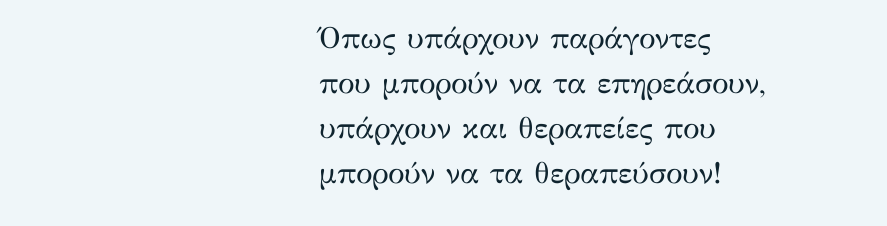Όπως υπάρχουν παράγοντες που μπορούν να τα επηρεάσουν, υπάρχουν και θεραπείες που μπορούν να τα θεραπεύσουν!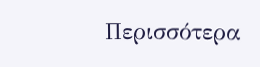Περισσότερα